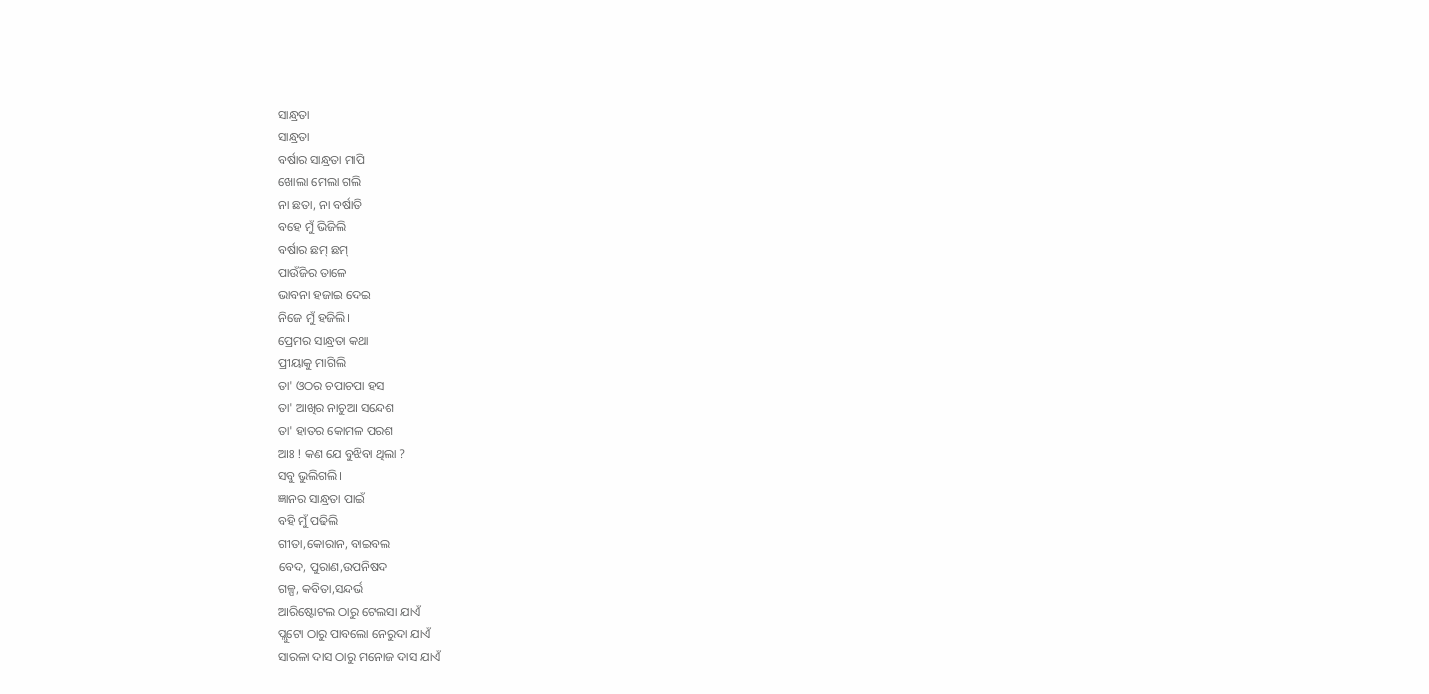ସାନ୍ଧ୍ରତା
ସାନ୍ଧ୍ରତା
ବର୍ଷାର ସାନ୍ଧ୍ରତା ମାପି
ଖୋଲା ମେଲା ଗଲି
ନା ଛତା, ନା ବର୍ଷାତି
ବହେ ମୁଁ ଭିଜିଲି
ବର୍ଷାର ଛମ୍ ଛମ୍
ପାଉଁଜିର ତାଳେ
ଭାବନା ହଜାଇ ଦେଇ
ନିଜେ ମୁଁ ହଜିଲି।
ପ୍ରେମର ସାନ୍ଧ୍ରତା କଥା
ପ୍ରୀୟାକୁ ମାଗିଲି
ତା' ଓଠର ଚପାଚପା ହସ
ତା' ଆଖିର ନାଚୁଆ ସନ୍ଦେଶ
ତା' ହାତର କୋମଳ ପରଶ
ଆଃ ! କଣ ଯେ ବୁଝିବା ଥିଲା ?
ସବୁ ଭୁଲିଗଲି।
ଜ୍ଞାନର ସାନ୍ଧ୍ରତା ପାଇଁ
ବହି ମୁଁ ପଢିଲି
ଗୀତା,କୋରାନ, ବାଇବଲ
ବେଦ, ପୁରାଣ,ଉପନିଷଦ
ଗଳ୍ପ, କବିତା,ସନ୍ଦର୍ଭ
ଆରିଷ୍ଟୋଟଲ ଠାରୁ ଟେଲସା ଯାଏଁ
ପ୍ଲୁଟୋ ଠାରୁ ପାବଲୋ ନେରୁଦା ଯାଏଁ
ସାରଳା ଦାସ ଠାରୁ ମନୋଜ ଦାସ ଯାଏଁ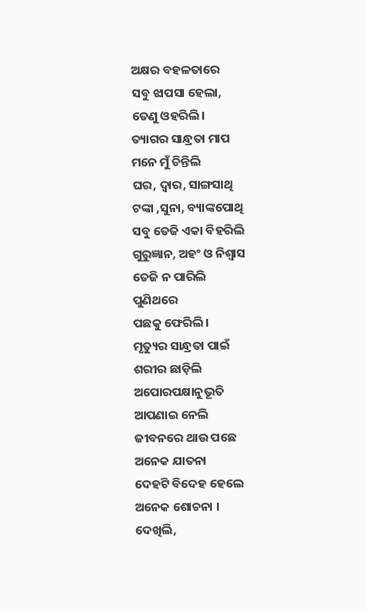ଅକ୍ଷର ବହଳତାରେ
ସବୁ ଝାପସା ହେଲା,
ତେଣୁ ଓହରିଲି।
ତ୍ୟାଗର ସାନ୍ଧ୍ରତା ମାପ
ମନେ ମୁଁ ଚିନ୍ତିଲି
ଘର, ଦ୍ବାର, ସାଙ୍ଗସାଥି
ଟଙ୍କା ,ସୁନା, ବ୍ୟାଙ୍କପୋଥି
ସବୁ ତେଜି ଏକା ବିହରିଲି
ଗୁରୁଜ୍ଞାନ, ଅହଂ ଓ ନିଶ୍ବାସ
ତେଜି ନ ପାରିଲି
ପୁଣିଥରେ
ପଛକୁ ଫେରିଲି।
ମୃତ୍ୟୁର ସାନ୍ଧ୍ରତା ପାଇଁ
ଶରୀର ଛାଡ଼ିଲି
ଅପୋରପକ୍ଷାନୁଭୂତି
ଆପଣାଇ ନେଲି
ଜୀବନରେ ଥାଉ ପଛେ
ଅନେକ ଯାତନା
ଦେହଟି ବିଦେହ ହେଲେ
ଅନେକ ଶୋଚନା ।
ଦେଖିଲି,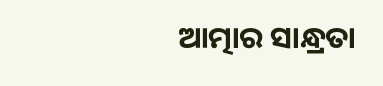ଆତ୍ମାର ସାନ୍ଧ୍ରତା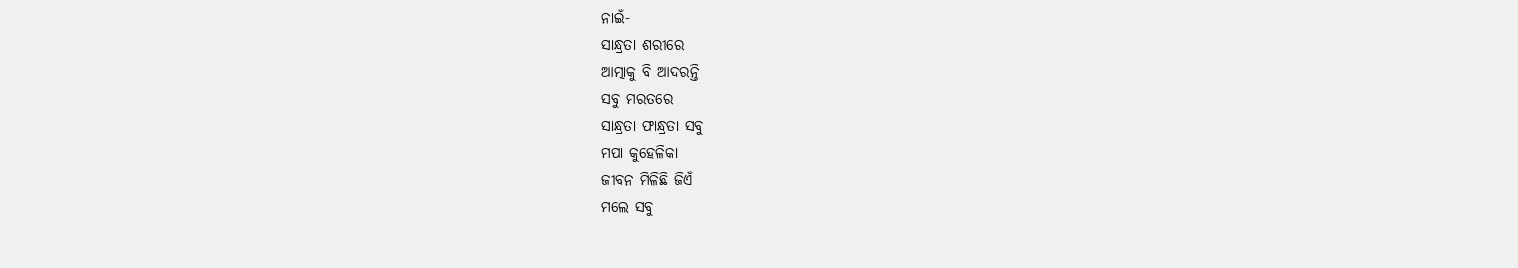ନାଇଁ-
ସାନ୍ଧ୍ରତା ଶରୀରେ
ଆତ୍ମାକୁ ବି ଆଦରନ୍ତି
ସବୁ ମରତରେ
ସାନ୍ଧ୍ରତା ଫାନ୍ଧ୍ରତା ସବୁ
ମପା କୁହେଳିକା
ଜୀବନ ମିଳିଛି ଜିଏଁ
ମଲେ ସବୁ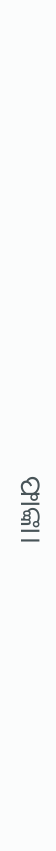ଫାଙ୍କା।